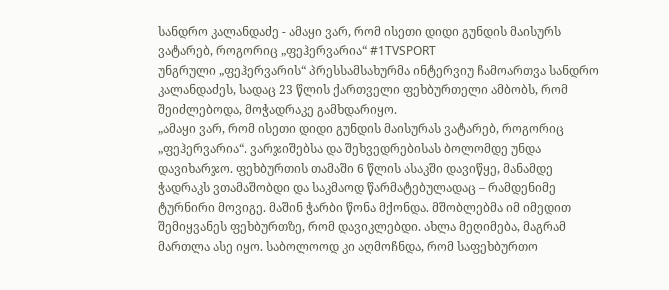სანდრო კალანდაძე - ამაყი ვარ, რომ ისეთი დიდი გუნდის მაისურს ვატარებ, როგორიც „ფეჰერვარია“ #1TVSPORT
უნგრული „ფეჰერვარის“ პრესსამსახურმა ინტერვიუ ჩამოართვა სანდრო კალანდაძეს, სადაც 23 წლის ქართველი ფეხბურთელი ამბობს, რომ შეიძლებოდა, მოჭადრაკე გამხდარიყო.
„ამაყი ვარ, რომ ისეთი დიდი გუნდის მაისურას ვატარებ, როგორიც „ფეჰერვარია“. ვარჯიშებსა და შეხვედრებისას ბოლომდე უნდა დავიხარჯო. ფეხბურთის თამაში 6 წლის ასაკში დავიწყე, მანამდე ჭადრაკს ვთამაშობდი და საკმაოდ წარმატებულადაც – რამდენიმე ტურნირი მოვიგე. მაშინ ჭარბი წონა მქონდა. მშობლებმა იმ იმედით შემიყვანეს ფეხბურთზე, რომ დავიკლებდი. ახლა მეღიმება, მაგრამ მართლა ასე იყო. საბოლოოდ კი აღმოჩნდა, რომ საფეხბურთო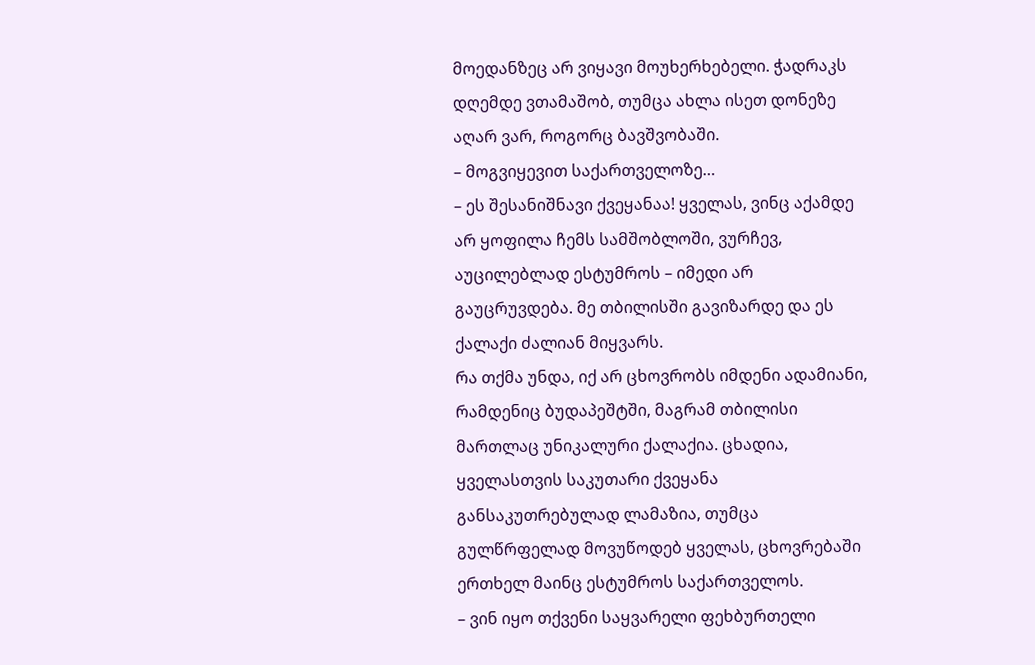მოედანზეც არ ვიყავი მოუხერხებელი. ჭადრაკს დღემდე ვთამაშობ, თუმცა ახლა ისეთ დონეზე აღარ ვარ, როგორც ბავშვობაში.
– მოგვიყევით საქართველოზე…
– ეს შესანიშნავი ქვეყანაა! ყველას, ვინც აქამდე არ ყოფილა ჩემს სამშობლოში, ვურჩევ, აუცილებლად ესტუმროს – იმედი არ გაუცრუვდება. მე თბილისში გავიზარდე და ეს ქალაქი ძალიან მიყვარს.
რა თქმა უნდა, იქ არ ცხოვრობს იმდენი ადამიანი, რამდენიც ბუდაპეშტში, მაგრამ თბილისი მართლაც უნიკალური ქალაქია. ცხადია, ყველასთვის საკუთარი ქვეყანა განსაკუთრებულად ლამაზია, თუმცა გულწრფელად მოვუწოდებ ყველას, ცხოვრებაში ერთხელ მაინც ესტუმროს საქართველოს.
– ვინ იყო თქვენი საყვარელი ფეხბურთელი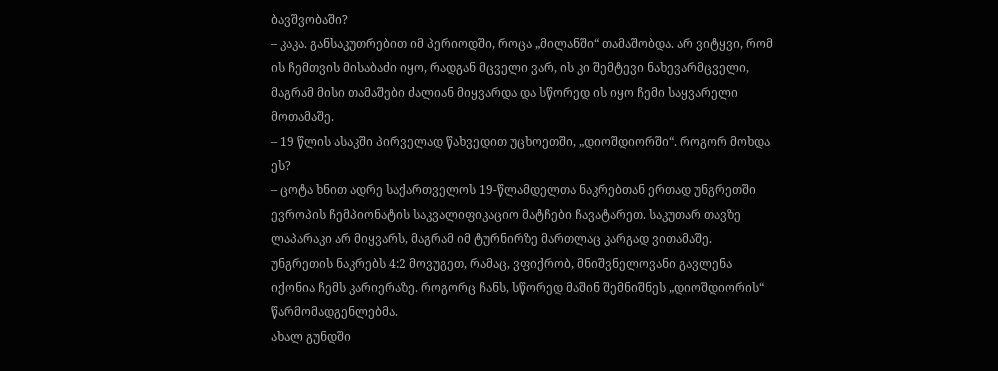ბავშვობაში?
– კაკა. განსაკუთრებით იმ პერიოდში, როცა „მილანში“ თამაშობდა. არ ვიტყვი, რომ ის ჩემთვის მისაბაძი იყო, რადგან მცველი ვარ, ის კი შემტევი ნახევარმცველი, მაგრამ მისი თამაშები ძალიან მიყვარდა და სწორედ ის იყო ჩემი საყვარელი მოთამაშე.
– 19 წლის ასაკში პირველად წახვედით უცხოეთში, „დიოშდიორში“. როგორ მოხდა ეს?
– ცოტა ხნით ადრე საქართველოს 19-წლამდელთა ნაკრებთან ერთად უნგრეთში ევროპის ჩემპიონატის საკვალიფიკაციო მატჩები ჩავატარეთ. საკუთარ თავზე ლაპარაკი არ მიყვარს, მაგრამ იმ ტურნირზე მართლაც კარგად ვითამაშე. უნგრეთის ნაკრებს 4:2 მოვუგეთ, რამაც, ვფიქრობ, მნიშვნელოვანი გავლენა იქონია ჩემს კარიერაზე. როგორც ჩანს, სწორედ მაშინ შემნიშნეს „დიოშდიორის“ წარმომადგენლებმა.
ახალ გუნდში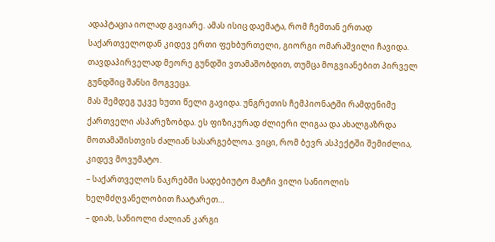ადაპტაცია იოლად გავიარე. ამას ისიც დაემატა, რომ ჩემთან ერთად საქართველოდან კიდევ ერთი ფეხბურთელი, გიორგი ომარაშვილი ჩავიდა. თავდაპირველად მეორე გუნდში ვთამაშობდით, თუმცა მოგვიანებით პირველ გუნდშიც შანსი მოგვეცა.
მას შემდეგ უკვე ხუთი წელი გავიდა. უნგრეთის ჩემპიონატში რამდენიმე ქართველი ასპარეზობდა. ეს ფიზიკურად ძლიერი ლიგაა და ახალგაზრდა მოთამაშისთვის ძალიან სასარგებლოა. ვიცი, რომ ბევრ ასპექტში შემიძლია, კიდევ მოვუმატო.
– საქართველოს ნაკრებში სადებიუტო მატჩი ვილი სანიოლის ხელმძღვანელობით ჩაატარეთ…
– დიახ, სანიოლი ძალიან კარგი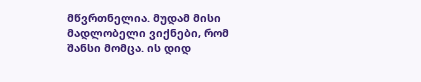მწვრთნელია. მუდამ მისი მადლობელი ვიქნები, რომ შანსი მომცა. ის დიდ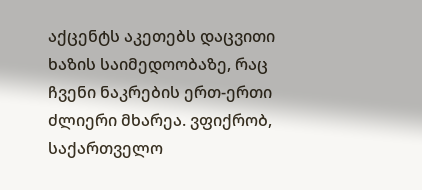აქცენტს აკეთებს დაცვითი ხაზის საიმედოობაზე, რაც ჩვენი ნაკრების ერთ-ერთი ძლიერი მხარეა. ვფიქრობ, საქართველო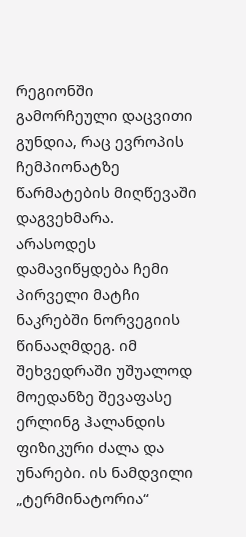რეგიონში გამორჩეული დაცვითი გუნდია, რაც ევროპის ჩემპიონატზე წარმატების მიღწევაში დაგვეხმარა.
არასოდეს დამავიწყდება ჩემი პირველი მატჩი ნაკრებში ნორვეგიის წინააღმდეგ. იმ შეხვედრაში უშუალოდ მოედანზე შევაფასე ერლინგ ჰალანდის ფიზიკური ძალა და უნარები. ის ნამდვილი „ტერმინატორია“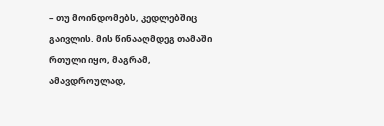– თუ მოინდომებს, კედლებშიც გაივლის. მის წინააღმდეგ თამაში რთული იყო, მაგრამ, ამავდროულად,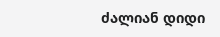ძალიან დიდი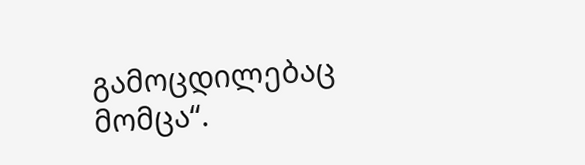გამოცდილებაც მომცა“.